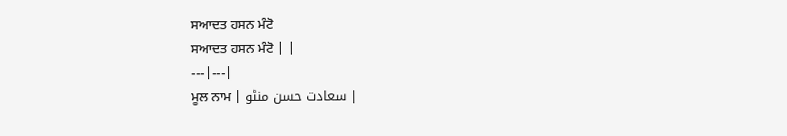ਸਆਦਤ ਹਸਨ ਮੰਟੋ
ਸਆਦਤ ਹਸਨ ਮੰਟੋ | |
---|---|
ਮੂਲ ਨਾਮ | سعادت حسن منٹو |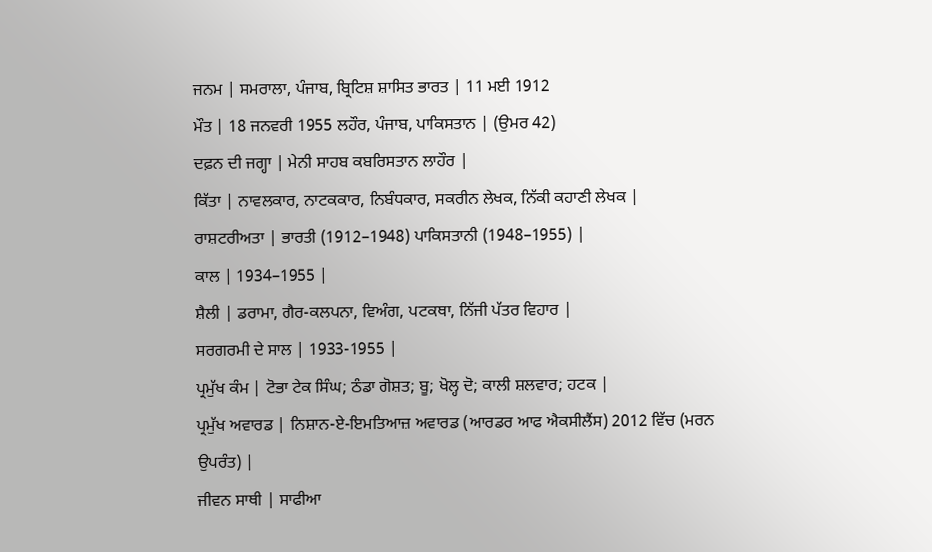ਜਨਮ | ਸਮਰਾਲਾ, ਪੰਜਾਬ, ਬ੍ਰਿਟਿਸ਼ ਸ਼ਾਸਿਤ ਭਾਰਤ | 11 ਮਈ 1912
ਮੌਤ | 18 ਜਨਵਰੀ 1955 ਲਹੌਰ, ਪੰਜਾਬ, ਪਾਕਿਸਤਾਨ | (ਉਮਰ 42)
ਦਫ਼ਨ ਦੀ ਜਗ੍ਹਾ | ਮੇਨੀ ਸਾਹਬ ਕਬਰਿਸਤਾਨ ਲਾਹੌਰ |
ਕਿੱਤਾ | ਨਾਵਲਕਾਰ, ਨਾਟਕਕਾਰ, ਨਿਬੰਧਕਾਰ, ਸਕਰੀਨ ਲੇਖਕ, ਨਿੱਕੀ ਕਹਾਣੀ ਲੇਖਕ |
ਰਾਸ਼ਟਰੀਅਤਾ | ਭਾਰਤੀ (1912–1948) ਪਾਕਿਸਤਾਨੀ (1948–1955) |
ਕਾਲ | 1934–1955 |
ਸ਼ੈਲੀ | ਡਰਾਮਾ, ਗੈਰ-ਕਲਪਨਾ, ਵਿਅੰਗ, ਪਟਕਥਾ, ਨਿੱਜੀ ਪੱਤਰ ਵਿਹਾਰ |
ਸਰਗਰਮੀ ਦੇ ਸਾਲ | 1933-1955 |
ਪ੍ਰਮੁੱਖ ਕੰਮ | ਟੋਭਾ ਟੇਕ ਸਿੰਘ; ਠੰਡਾ ਗੋਸ਼ਤ; ਬੂ; ਖੋਲ੍ਹ ਦੋ; ਕਾਲੀ ਸ਼ਲਵਾਰ; ਹਟਕ |
ਪ੍ਰਮੁੱਖ ਅਵਾਰਡ | ਨਿਸ਼ਾਨ-ਏ-ਇਮਤਿਆਜ਼ ਅਵਾਰਡ (ਆਰਡਰ ਆਫ ਐਕਸੀਲੈਂਸ) 2012 ਵਿੱਚ (ਮਰਨ ਉਪਰੰਤ) |
ਜੀਵਨ ਸਾਥੀ | ਸਾਫੀਆ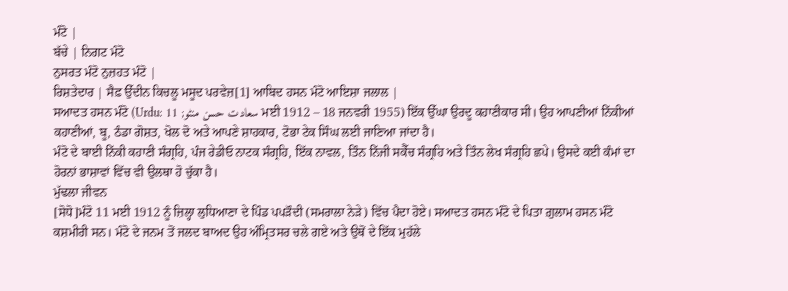ਮੰਟੋ |
ਬੱਚੇ | ਨਿਗਟ ਮੰਟੋ
ਨੁਸਰਤ ਮੰਟੋ ਨੁਜ਼ਹਤ ਮੰਟੋ |
ਰਿਸ਼ਤੇਦਾਰ | ਸੈਫ਼ ਉੱਦੀਨ ਕਿਚਲੂ ਮਸੂਦ ਪਰਵੇਜ਼[1] ਆਬਿਦ ਹਸਨ ਮੰਟੋ ਆਇਸ਼ਾ ਜਲਾਲ |
ਸਆਦਤ ਹਸਨ ਮੰਟੋ (Urdu: سعادت حسن منٹو; 11 ਮਈ 1912 – 18 ਜਨਵਰੀ 1955) ਇੱਕ ਉੱਘਾ ਉਰਦੂ ਕਹਾਣੀਕਾਰ ਸੀ। ਉਹ ਆਪਣੀਆਂ ਨਿੱਕੀਆਂ ਕਹਾਣੀਆਂ, ਬੂ, ਠੰਡਾ ਗੋਸ਼ਤ, ਖੋਲ ਦੋ ਅਤੇ ਆਪਣੇ ਸ਼ਾਹਕਾਰ, ਟੋਭਾ ਟੇਕ ਸਿੰਘ ਲਈ ਜਾਣਿਆ ਜਾਂਦਾ ਹੈ।
ਮੰਟੋ ਦੇ ਬਾਈ ਨਿੱਕੀ ਕਹਾਣੀ ਸੰਗ੍ਰਹਿ, ਪੰਜ ਰੇਡੀਓ ਨਾਟਕ ਸੰਗ੍ਰਹਿ, ਇੱਕ ਨਾਵਲ, ਤਿੰਨ ਨਿੱਜੀ ਸਕੈੱਚ ਸੰਗ੍ਰਹਿ ਅਤੇ ਤਿੰਨ ਲੇਖ ਸੰਗ੍ਰਹਿ ਛਪੇ। ਉਸਦੇ ਕਈ ਕੰਮਾਂ ਦਾ ਹੋਰਨਾਂ ਭਾਸ਼ਾਵਾਂ ਵਿੱਚ ਵੀ ਉਲਥਾ ਹੋ ਚੁੱਕਾ ਹੈ।
ਮੁੱਢਲਾ ਜੀਵਨ
[ਸੋਧੋ]ਮੰਟੋ 11 ਮਈ 1912 ਨੂੰ ਜ਼ਿਲ੍ਹਾ ਲੁਧਿਆਣਾ ਦੇ ਪਿੰਡ ਪਪੜੌਦੀ (ਸਮਰਾਲਾ ਨੇੜੇ) ਵਿੱਚ ਪੈਦਾ ਹੋਏ। ਸਆਦਤ ਹਸਨ ਮੰਟੋ ਦੇ ਪਿਤਾ ਗ਼ੁਲਾਮ ਹਸਨ ਮੰਟੋ ਕਸ਼ਮੀਰੀ ਸਨ। ਮੰਟੋ ਦੇ ਜਨਮ ਤੋਂ ਜਲਦ ਬਾਅਦ ਉਹ ਅੰਮ੍ਰਿਤਸਰ ਚਲੇ ਗਏ ਅਤੇ ਉਥੋਂ ਦੇ ਇੱਕ ਮੁਹੱਲੇ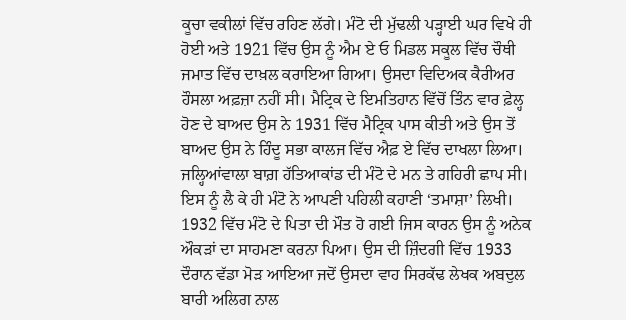ਕੂਚਾ ਵਕੀਲਾਂ ਵਿੱਚ ਰਹਿਣ ਲੱਗੇ। ਮੰਟੋ ਦੀ ਮੁੱਢਲੀ ਪੜ੍ਹਾਈ ਘਰ ਵਿਖੇ ਹੀ ਹੋਈ ਅਤੇ 1921 ਵਿੱਚ ਉਸ ਨੂੰ ਐਮ ਏ ਓ ਮਿਡਲ ਸਕੂਲ ਵਿੱਚ ਚੌਥੀ ਜਮਾਤ ਵਿੱਚ ਦਾਖ਼ਲ ਕਰਾਇਆ ਗਿਆ। ਉਸਦਾ ਵਿਦਿਅਕ ਕੈਰੀਅਰ ਹੌਸਲਾ ਅਫ਼ਜ਼ਾ ਨਹੀਂ ਸੀ। ਮੈਟ੍ਰਿਕ ਦੇ ਇਮਤਿਹਾਨ ਵਿੱਚੋਂ ਤਿੰਨ ਵਾਰ ਫ਼ੇਲ੍ਹ ਹੋਣ ਦੇ ਬਾਅਦ ਉਸ ਨੇ 1931 ਵਿੱਚ ਮੈਟ੍ਰਿਕ ਪਾਸ ਕੀਤੀ ਅਤੇ ਉਸ ਤੋਂ ਬਾਅਦ ਉਸ ਨੇ ਹਿੰਦੂ ਸਭਾ ਕਾਲਜ ਵਿੱਚ ਐਫ਼ ਏ ਵਿੱਚ ਦਾਖਲਾ ਲਿਆ। ਜਲ੍ਹਿਆਂਵਾਲਾ ਬਾਗ਼ ਹੱਤਿਆਕਾਂਡ ਦੀ ਮੰਟੋ ਦੇ ਮਨ ਤੇ ਗਹਿਰੀ ਛਾਪ ਸੀ। ਇਸ ਨੂੰ ਲੈ ਕੇ ਹੀ ਮੰਟੋ ਨੇ ਆਪਣੀ ਪਹਿਲੀ ਕਹਾਣੀ ‘ਤਮਾਸ਼ਾ’ ਲਿਖੀ। 1932 ਵਿੱਚ ਮੰਟੋ ਦੇ ਪਿਤਾ ਦੀ ਮੌਤ ਹੋ ਗਈ ਜਿਸ ਕਾਰਨ ਉਸ ਨੂੰ ਅਨੇਕ ਔਕੜਾਂ ਦਾ ਸਾਹਮਣਾ ਕਰਨਾ ਪਿਆ। ਉਸ ਦੀ ਜ਼ਿੰਦਗੀ ਵਿੱਚ 1933 ਦੌਰਾਨ ਵੱਡਾ ਮੋੜ ਆਇਆ ਜਦੋਂ ਉਸਦਾ ਵਾਹ ਸਿਰਕੱਢ ਲੇਖਕ ਅਬਦੁਲ ਬਾਰੀ ਅਲਿਗ ਨਾਲ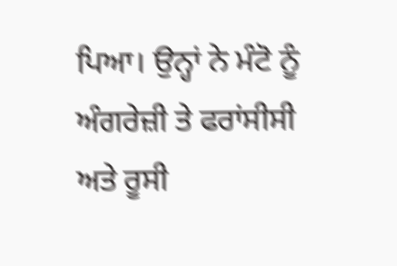ਪਿਆ। ਉਨ੍ਹਾਂ ਨੇ ਮੰਟੋ ਨੂੰ ਅੰਗਰੇਜ਼ੀ ਤੇ ਫਰਾਂਸੀਸੀ ਅਤੇ ਰੂਸੀ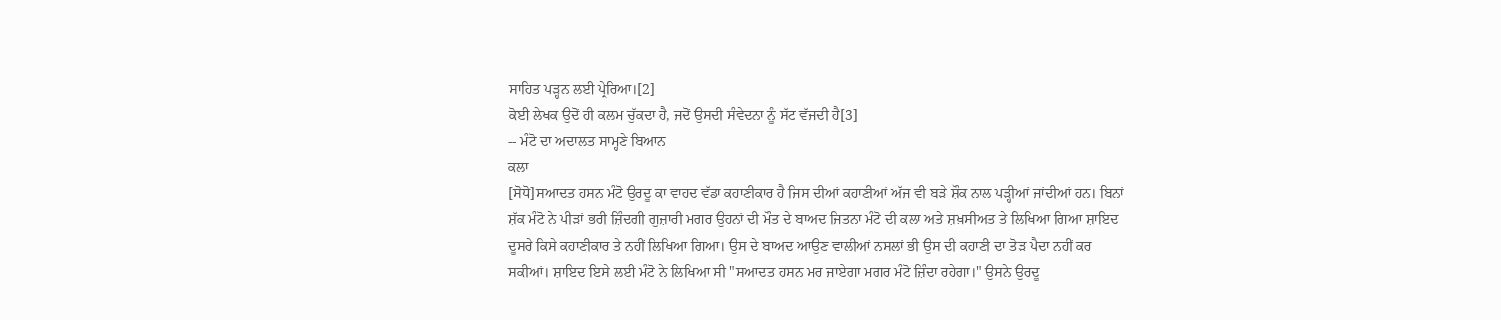ਸਾਹਿਤ ਪੜ੍ਹਨ ਲਈ ਪ੍ਰੇਰਿਆ।[2]
ਕੋਈ ਲੇਖਕ ਉਦੋਂ ਹੀ ਕਲਮ ਚੁੱਕਦਾ ਹੈ, ਜਦੋਂ ਉਸਦੀ ਸੰਵੇਦਨਾ ਨੂੰ ਸੱਟ ਵੱਜਦੀ ਹੈ[3]
-- ਮੰਟੋ ਦਾ ਅਦਾਲਤ ਸਾਮ੍ਹਣੇ ਬਿਆਨ
ਕਲਾ
[ਸੋਧੋ]ਸਆਦਤ ਹਸਨ ਮੰਟੋ ਉਰਦੂ ਕਾ ਵਾਹਦ ਵੱਡਾ ਕਹਾਣੀਕਾਰ ਹੈ ਜਿਸ ਦੀਆਂ ਕਹਾਣੀਆਂ ਅੱਜ ਵੀ ਬੜੇ ਸ਼ੌਕ ਨਾਲ ਪੜ੍ਹੀਆਂ ਜਾਂਦੀਆਂ ਹਨ। ਬਿਨਾਂ ਸ਼ੱਕ ਮੰਟੋ ਨੇ ਪੀੜਾਂ ਭਰੀ ਜ਼ਿੰਦਗੀ ਗੁਜ਼ਾਰੀ ਮਗਰ ਉਹਨਾਂ ਦੀ ਮੌਤ ਦੇ ਬਾਅਦ ਜਿਤਨਾ ਮੰਟੋ ਦੀ ਕਲਾ ਅਤੇ ਸ਼ਖ਼ਸੀਅਤ ਤੇ ਲਿਖਿਆ ਗਿਆ ਸ਼ਾਇਦ ਦੂਸਰੇ ਕਿਸੇ ਕਹਾਣੀਕਾਰ ਤੇ ਨਹੀਂ ਲਿਖਿਆ ਗਿਆ। ਉਸ ਦੇ ਬਾਅਦ ਆਉਣ ਵਾਲੀਆਂ ਨਸਲਾਂ ਭੀ ਉਸ ਦੀ ਕਹਾਣੀ ਦਾ ਤੋੜ ਪੈਦਾ ਨਹੀਂ ਕਰ ਸਕੀਆਂ। ਸ਼ਾਇਦ ਇਸੇ ਲਈ ਮੰਟੋ ਨੇ ਲਿਖਿਆ ਸੀ "ਸਆਦਤ ਹਸਨ ਮਰ ਜਾਏਗਾ ਮਗਰ ਮੰਟੋ ਜ਼ਿੰਦਾ ਰਹੇਗਾ।" ਉਸਨੇ ਉਰਦੂ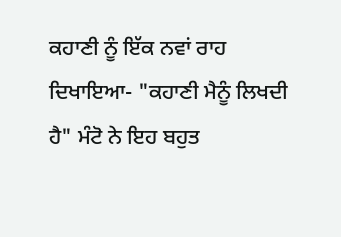ਕਹਾਣੀ ਨੂੰ ਇੱਕ ਨਵਾਂ ਰਾਹ ਦਿਖਾਇਆ- "ਕਹਾਣੀ ਮੈਨੂੰ ਲਿਖਦੀ ਹੈ" ਮੰਟੋ ਨੇ ਇਹ ਬਹੁਤ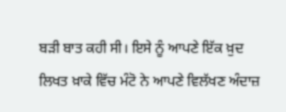ਬੜੀ ਬਾਤ ਕਹੀ ਸੀ। ਇਸੇ ਨੂੰ ਆਪਣੇ ਇੱਕ ਖ਼ੁਦ ਲਿਖਤ ਖ਼ਾਕੇ ਵਿੱਚ ਮੰਟੋ ਨੇ ਆਪਣੇ ਵਿਲੱਖਣ ਅੰਦਾਜ਼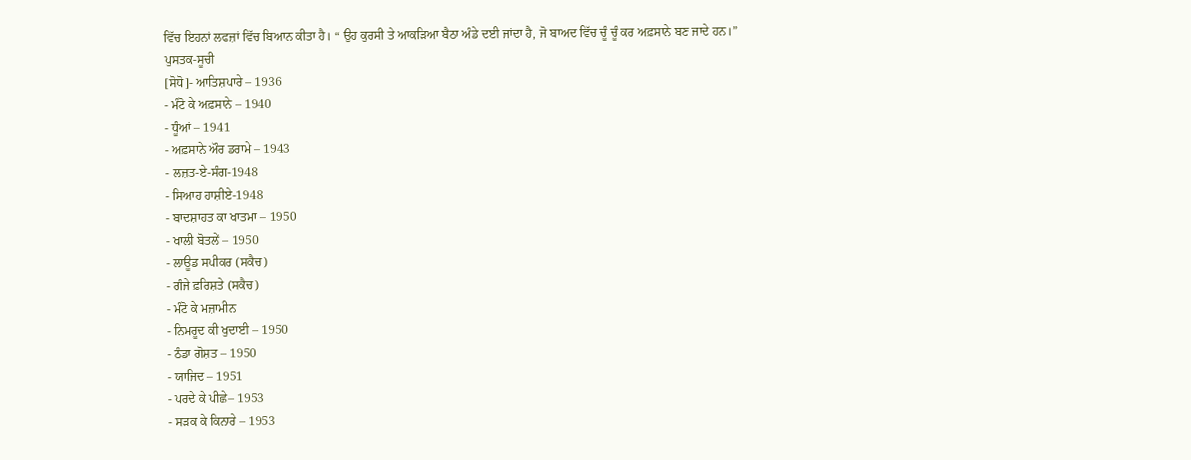ਵਿੱਚ ਇਹਨਾਂ ਲਫਜ਼ਾਂ ਵਿੱਚ ਬਿਆਨ ਕੀਤਾ ਹੈ। “ ਉਹ ਕੁਰਸੀ ਤੇ ਆਕੜਿਆ ਬੈਠਾ ਅੰਡੇ ਦਈ ਜਾਂਦਾ ਹੈ, ਜੋ ਬਾਅਦ ਵਿੱਚ ਚੂੰ ਚੂੰ ਕਰ ਅਫ਼ਸਾਨੇ ਬਣ ਜਾਦੇ ਹਨ।”
ਪੁਸਤਕ-ਸੂਚੀ
[ਸੋਧੋ]- ਆਤਿਸ਼ਪਾਰੇ – 1936
- ਮੰਟੋ ਕੇ ਅਫ਼ਸਾਨੇ – 1940
- ਧੂੰਆਂ – 1941
- ਅਫ਼ਸਾਨੇ ਔਰ ਡਰਾਮੇ – 1943
- ਲਜ਼ਤ-ਏ-ਸੰਗ-1948
- ਸਿਆਹ ਹਾਸ਼ੀਏ-1948
- ਬਾਦਸ਼ਾਹਤ ਕਾ ਖਾਤਮਾ – 1950
- ਖਾਲੀ ਬੋਤਲੇਂ – 1950
- ਲਾਊਡ ਸਪੀਕਰ (ਸਕੈਚ)
- ਗੰਜੇ ਫ਼ਰਿਸ਼ਤੇ (ਸਕੈਚ)
- ਮੰਟੋ ਕੇ ਮਜ਼ਾਮੀਨ
- ਨਿਮਰੂਦ ਕੀ ਖੁਦਾਈ – 1950
- ਠੰਡਾ ਗੋਸ਼ਤ – 1950
- ਯਾਜਿਦ – 1951
- ਪਰਦੇ ਕੇ ਪੀਛੇ– 1953
- ਸੜਕ ਕੇ ਕਿਨਾਰੇ – 1953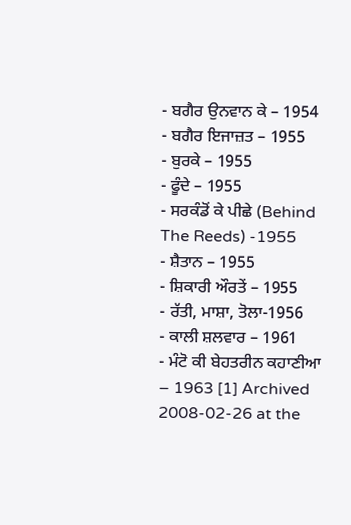- ਬਗੈਰ ਉਨਵਾਨ ਕੇ – 1954
- ਬਗੈਰ ਇਜਾਜ਼ਤ – 1955
- ਬੁਰਕੇ – 1955
- ਫੂੰਦੇ – 1955
- ਸਰਕੰਡੋਂ ਕੇ ਪੀਛੇ (Behind The Reeds) -1955
- ਸ਼ੈਤਾਨ – 1955
- ਸ਼ਿਕਾਰੀ ਔਰਤੇਂ – 1955
- ਰੱਤੀ, ਮਾਸ਼ਾ, ਤੋਲਾ-1956
- ਕਾਲੀ ਸ਼ਲਵਾਰ – 1961
- ਮੰਟੋ ਕੀ ਬੇਹਤਰੀਨ ਕਹਾਣੀਆ – 1963 [1] Archived 2008-02-26 at the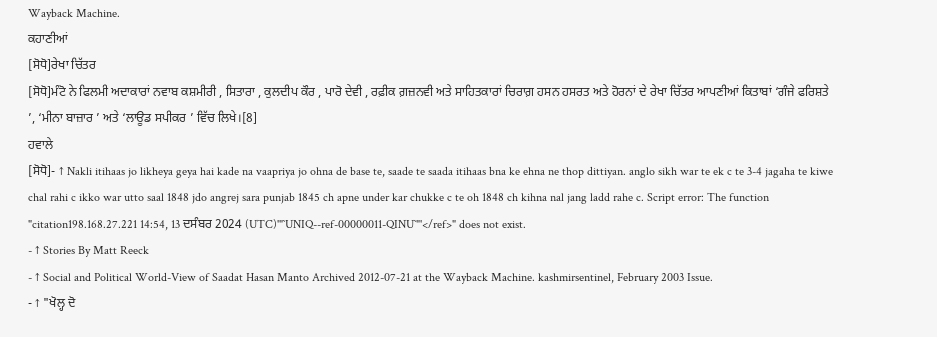Wayback Machine.
ਕਹਾਣੀਆਂ
[ਸੋਧੋ]ਰੇਖਾ ਚਿੱਤਰ
[ਸੋਧੋ]ਮੰਟੋ ਨੇ ਫਿਲਮੀ ਅਦਾਕਾਰਾਂ ਨਵਾਬ ਕਸ਼ਮੀਰੀ , ਸਿਤਾਰਾ , ਕੁਲਦੀਪ ਕੌਰ , ਪਾਰੋ ਦੇਵੀ , ਰਫ਼ੀਕ ਗ਼ਜ਼ਨਵੀ ਅਤੇ ਸਾਹਿਤਕਾਰਾਂ ਚਿਰਾਗ਼ ਹਸਨ ਹਸਰਤ ਅਤੇ ਹੋਰਨਾਂ ਦੇ ਰੇਖਾ ਚਿੱਤਰ ਆਪਣੀਆਂ ਕਿਤਾਬਾਂ ‘ਗੰਜੇ ਫਰਿਸ਼ਤੇ ’, ‘ਮੀਨਾ ਬਾਜ਼ਾਰ ’ ਅਤੇ ‘ਲਾਊਡ ਸਪੀਕਰ ’ ਵਿੱਚ ਲਿਖੇ।[8]
ਹਵਾਲੇ
[ਸੋਧੋ]- ↑ Nakli itihaas jo likheya geya hai kade na vaapriya jo ohna de base te, saade te saada itihaas bna ke ehna ne thop dittiyan. anglo sikh war te ek c te 3-4 jagaha te kiwe chal rahi c ikko war utto saal 1848 jdo angrej sara punjab 1845 ch apne under kar chukke c te oh 1848 ch kihna nal jang ladd rahe c. Script error: The function "citation198.168.27.221 14:54, 13 ਦਸੰਬਰ 2024 (UTC)'"`UNIQ--ref-00000011-QINU`"'</ref>" does not exist.
- ↑ Stories By Matt Reeck
- ↑ Social and Political World-View of Saadat Hasan Manto Archived 2012-07-21 at the Wayback Machine. kashmirsentinel, February 2003 Issue.
- ↑ "ਖੋਲ੍ਹ ਦੋ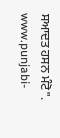ਸਆਦਤ ਹਸਨ ਮੰਟੋ". www.punjabi-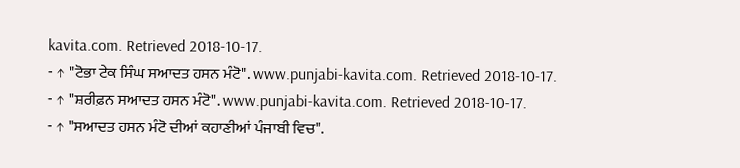kavita.com. Retrieved 2018-10-17.
- ↑ "ਟੋਭਾ ਟੇਕ ਸਿੰਘ ਸਆਦਤ ਹਸਨ ਮੰਟੋ". www.punjabi-kavita.com. Retrieved 2018-10-17.
- ↑ "ਸ਼ਰੀਫ਼ਨ ਸਆਦਤ ਹਸਨ ਮੰਟੋ". www.punjabi-kavita.com. Retrieved 2018-10-17.
- ↑ "ਸਆਦਤ ਹਸਨ ਮੰਟੋ ਦੀਆਂ ਕਹਾਣੀਆਂ ਪੰਜਾਬੀ ਵਿਚ".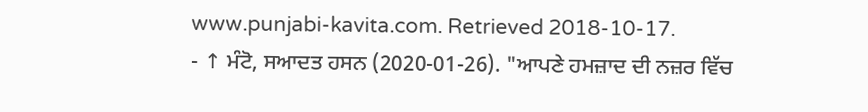www.punjabi-kavita.com. Retrieved 2018-10-17.
- ↑ ਮੰਟੋ, ਸਆਦਤ ਹਸਨ (2020-01-26). "ਆਪਣੇ ਹਮਜ਼ਾਦ ਦੀ ਨਜ਼ਰ ਵਿੱਚ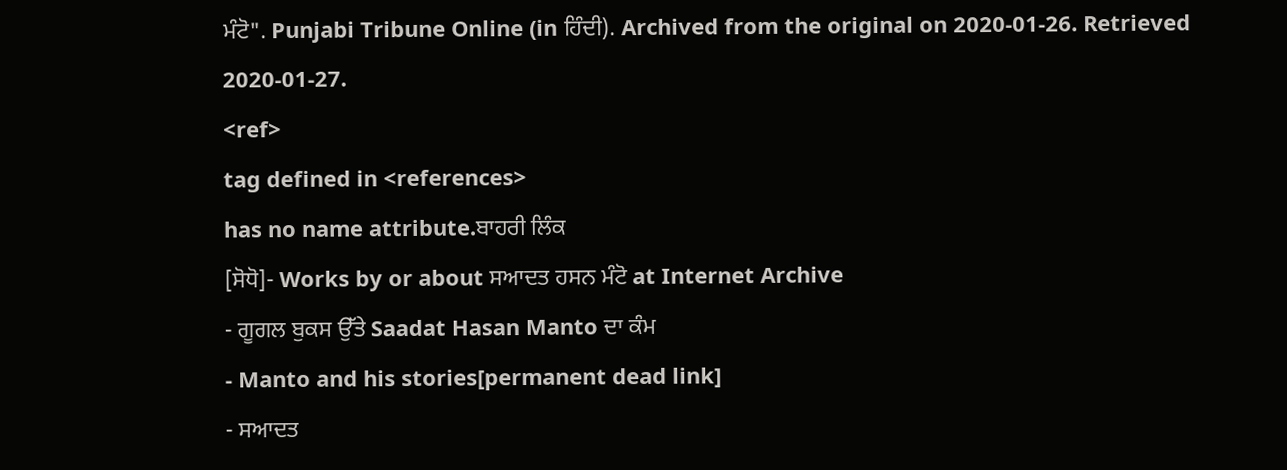ਮੰਟੋ". Punjabi Tribune Online (in ਹਿੰਦੀ). Archived from the original on 2020-01-26. Retrieved 2020-01-27.
<ref>
tag defined in <references>
has no name attribute.ਬਾਹਰੀ ਲਿੰਕ
[ਸੋਧੋ]- Works by or about ਸਆਦਤ ਹਸਨ ਮੰਟੋ at Internet Archive
- ਗੂਗਲ ਬੁਕਸ ਉੱਤੇ Saadat Hasan Manto ਦਾ ਕੰਮ
- Manto and his stories[permanent dead link]
- ਸਆਦਤ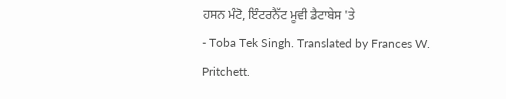ਹਸਨ ਮੰਟੋ, ਇੰਟਰਨੈੱਟ ਮੂਵੀ ਡੈਟਾਬੇਸ 'ਤੇ
- Toba Tek Singh. Translated by Frances W. Pritchett.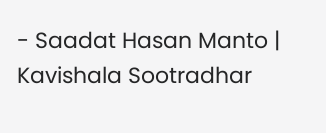- Saadat Hasan Manto | Kavishala Sootradhar